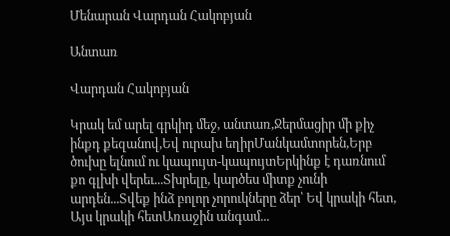Մենարան Վարդան Հակոբյան

Անտառ

Վարդան Հակոբյան

Կրակ եմ արել գրկիդ մեջ, անտառ,Ջերմացիր մի քիչ ինքդ քեզանով,Եվ ուրախ եղիրՄանկամտորեն,Երբ ծուխը ելնում ու կապույտ-կապույտԵրկինք է դառնում քո գլխի վերեւ...Տխրելը, կարծես միտք չունի արդեն...Տվեք ինձ բոլոր չորուկները ձեր՝ Եվ կրակի հետ, Այս կրակի հետԱռաջին անգամ...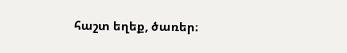հաշտ եղեք, ծառեր։